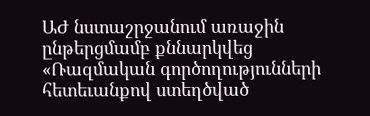ԱԺ նստաշրջանում առաջին ընթերցմամբ քննարկվեց «Ռազմական գործողությունների հետեւանքով ստեղծված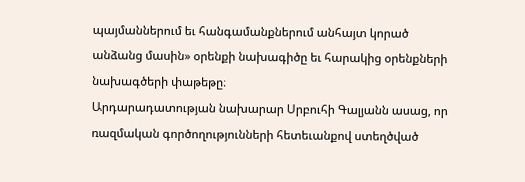պայմաններում եւ հանգամանքներում անհայտ կորած անձանց մասին» օրենքի նախագիծը եւ հարակից օրենքների նախագծերի փաթեթը։
Արդարադատության նախարար Սրբուհի Գալյանն ասաց, որ ռազմական գործողությունների հետեւանքով ստեղծված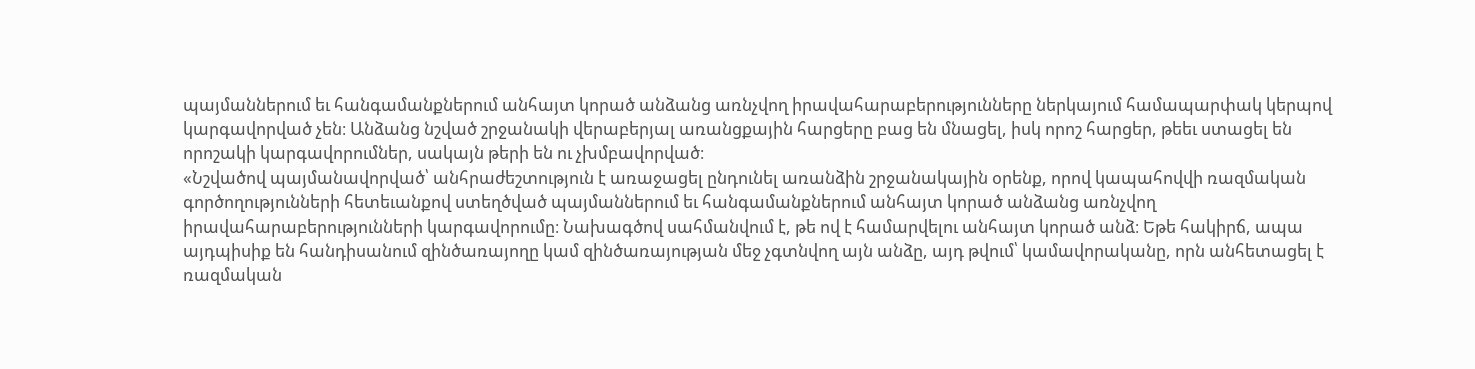պայմաններում եւ հանգամանքներում անհայտ կորած անձանց առնչվող իրավահարաբերությունները ներկայում համապարփակ կերպով կարգավորված չեն։ Անձանց նշված շրջանակի վերաբերյալ առանցքային հարցերը բաց են մնացել, իսկ որոշ հարցեր, թեեւ ստացել են որոշակի կարգավորումներ, սակայն թերի են ու չխմբավորված։
«Նշվածով պայմանավորված՝ անհրաժեշտություն է առաջացել ընդունել առանձին շրջանակային օրենք, որով կապահովվի ռազմական գործողությունների հետեւանքով ստեղծված պայմաններում եւ հանգամանքներում անհայտ կորած անձանց առնչվող իրավահարաբերությունների կարգավորումը։ Նախագծով սահմանվում է, թե ով է համարվելու անհայտ կորած անձ։ Եթե հակիրճ, ապա այդպիսիք են հանդիսանում զինծառայողը կամ զինծառայության մեջ չգտնվող այն անձը, այդ թվում՝ կամավորականը, որն անհետացել է ռազմական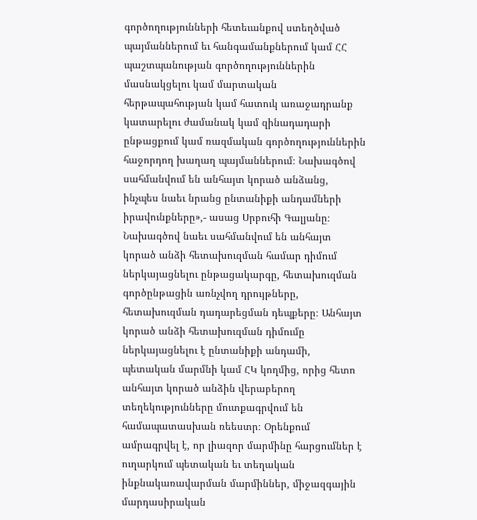գործողությունների հետեւանքով ստեղծված պայմաններում եւ հանգամանքներում կամ ՀՀ պաշտպանության գործողություններին մասնակցելու կամ մարտական հերթապահության կամ հատուկ առաջադրանք կատարելու ժամանակ կամ զինադադարի ընթացքում կամ ռազմական գործողություններին հաջորդող խաղաղ պայմաններում։ Նախագծով սահմանվում են անհայտ կորած անձանց, ինչպես նաեւ նրանց ընտանիքի անդամների իրավունքները»,- ասաց Սրբուհի Գալյանը։
Նախագծով նաեւ սահմանվում են անհայտ կորած անձի հետախուզման համար դիմում ներկայացնելու ընթացակարգը, հետախուզման գործընթացին առնչվող դրույթները, հետախուզման դադարեցման դեպքերը։ Անհայտ կորած անձի հետախուզման դիմումը ներկայացնելու է ընտանիքի անդամի, պետական մարմնի կամ ՀԿ կողմից, որից հետո անհայտ կորած անձին վերաբերող տեղեկությունները մուտքագրվում են համապատասխան ռեեստր։ Օրենքում ամրագրվել է, որ լիազոր մարմինը հարցումներ է ուղարկում պետական եւ տեղական ինքնակառավարման մարմիններ, միջազգային մարդասիրական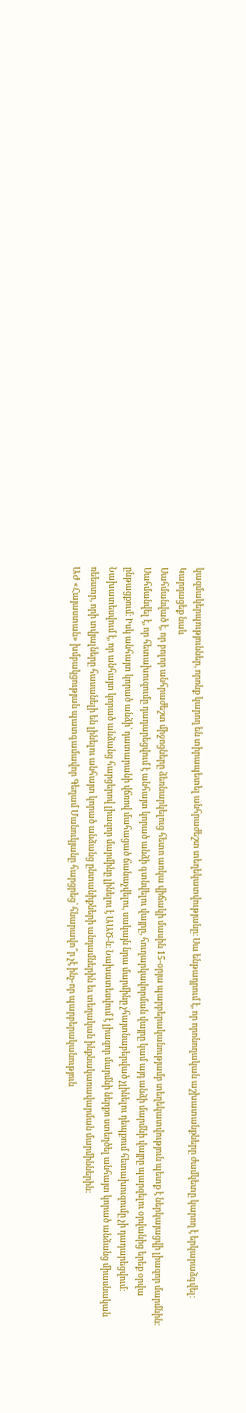կազմակերպություններ, որոնք կարող են տիրապետել անհրաժեշտ տեղեկատվությանը։ Սա ենթադրում է, որ որոնողական աշխատանքները ժամկետը կարող է երկարաձգվել։
Կարդացեք նաև
Սահմանված է, որ բոլոր անհրաժեշտ միջոցները ձեռնարկելուց հետո առկա վիճակի մասին 15-օրյա պարբերականությամբ տեղեկատվություն պետք է ներկայացվի լիազոր մարմնին։ Սահմանվել է, որ հետախուզումը դադարեցվում է անհայտ կորած անձի գտնվելու վայրը, հուղարկավորման վայրը կամ այդ անձի մարմնի վայրը պարզելու օրվանից երեք օրվա ընթացքում։ Իսկ անհայտ կորած անձի՝ դատարանի վճռով մահացած ճանաչվելու, սակայն նրա մարմինը չհայտնաբերված չլինելու դեպքում հետախուզումը չի դադարեցվում։ Նախատեսվում է, որ անհայտ կորած անձանց հարցերով լիազոր մարմինը լինելու է ԱԱԾ-ն։ Նախատեսվում է լիազոր մարմնի ներքո ստեղծել անհայտ կորած անձանց միասնական ռեեստր, որի տվյալները հասանելի են լինելու անհայտ կորած անձանց ընտանիքների անդամներին եւ տեղական ինքնակառավարման մարմիններին։
ԱԺ «Հայաստան» խմբակցության պատգամավոր Գեղամ Մանուկյանը հարցրեց՝ հնարավո՞ր չէ ինչ-որ պարբերականություն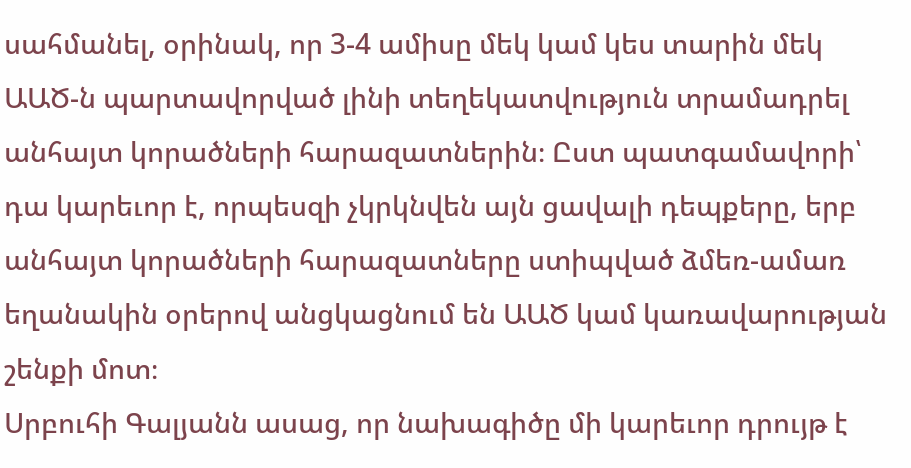սահմանել, օրինակ, որ 3-4 ամիսը մեկ կամ կես տարին մեկ ԱԱԾ-ն պարտավորված լինի տեղեկատվություն տրամադրել անհայտ կորածների հարազատներին։ Ըստ պատգամավորի՝ դա կարեւոր է, որպեսզի չկրկնվեն այն ցավալի դեպքերը, երբ անհայտ կորածների հարազատները ստիպված ձմեռ-ամառ եղանակին օրերով անցկացնում են ԱԱԾ կամ կառավարության շենքի մոտ։
Սրբուհի Գալյանն ասաց, որ նախագիծը մի կարեւոր դրույթ է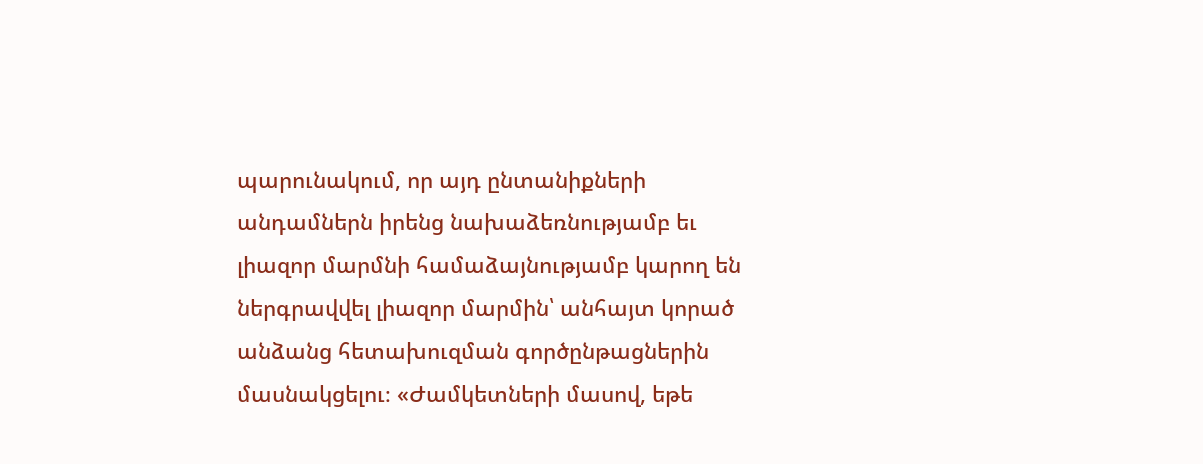պարունակում, որ այդ ընտանիքների անդամներն իրենց նախաձեռնությամբ եւ լիազոր մարմնի համաձայնությամբ կարող են ներգրավվել լիազոր մարմին՝ անհայտ կորած անձանց հետախուզման գործընթացներին մասնակցելու։ «Ժամկետների մասով, եթե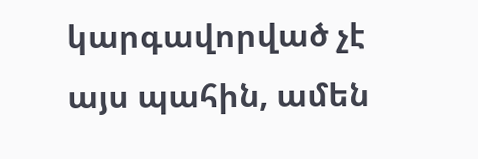կարգավորված չէ այս պահին, ամեն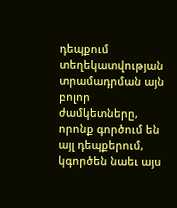դեպքում տեղեկատվության տրամադրման այն բոլոր ժամկետները, որոնք գործում են այլ դեպքերում, կգործեն նաեւ այս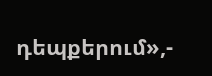դեպքերում»,-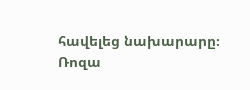հավելեց նախարարը։
Ռոզա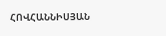ՀՈՎՀԱՆՆԻՍՅԱՆ